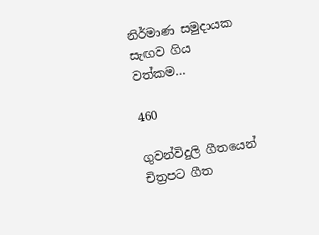නිර්මාණ සමුදායක සැඟව ගිය වත්කම…

460

ගුවන්විදුලි ගීතයෙන් චිත්‍රපට ගීත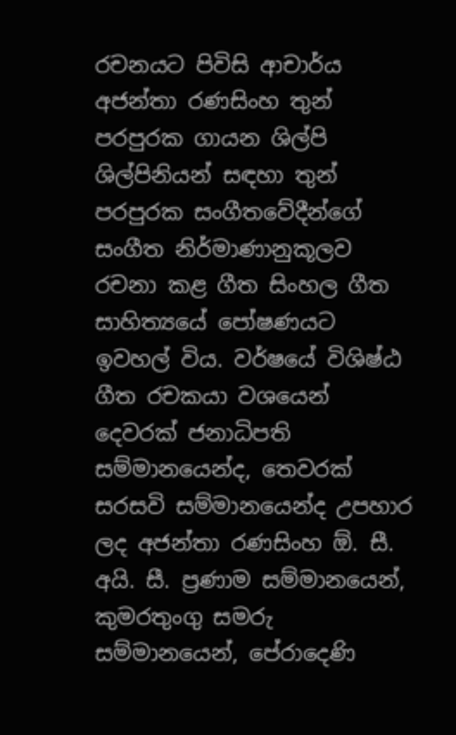රචනයට පිවිසි ආචාර්ය අජන්තා රණසිංහ තුන් පරපුරක ගායන ශිල්පි ශිල්පිනියන් සඳහා තුන් පරපුරක සංගීතවේදීන්ගේ සංගීත නිර්මාණානුකූලව රචනා කළ ගීත සිංහල ගීත සාහිත්‍යයේ පෝෂණයට ඉවහල් විය. වර්ෂයේ විශිෂ්ඨ ගීත රචකයා වශයෙන් දෙවරක් ජනාධිපති සම්මානයෙන්ද, තෙවරක් සරසවි සම්මානයෙන්ද උපහාර ලද අජන්තා රණසිංහ ඕ. සී. අයි. සී. ප්‍රණාම සම්මානයෙන්, කුමරතුංගු සමරු සම්මානයෙන්, පේරාදෙණි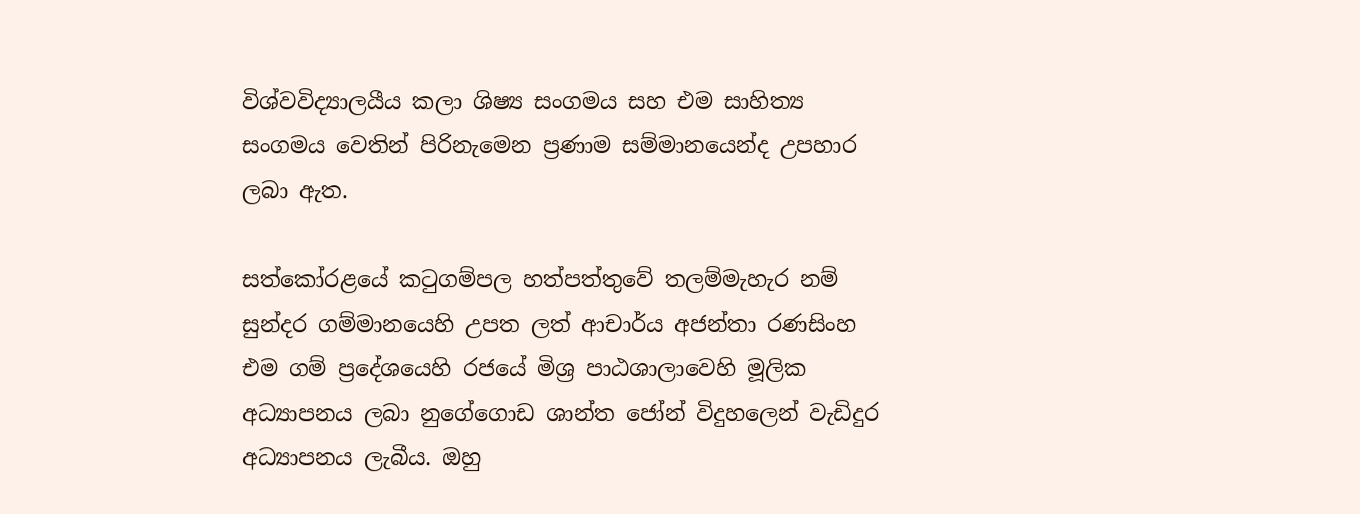විශ්වවිද්‍යාලයීය කලා ශිෂ්‍ය සංගමය සහ එම සාහිත්‍ය සංගමය වෙතින් පිරිනැමෙන ප්‍රණාම සම්මානයෙන්ද උපහාර ලබා ඇත.

සත්කෝරළයේ කටුගම්පල හත්පත්තුවේ තලම්මැහැර නම් සුන්දර ගම්මානයෙහි උපත ලත් ආචාර්ය අජන්තා රණසිංහ එම ගම් ප්‍රදේශයෙහි රජයේ මිශ්‍ර පාඨශාලාවෙහි මූලික අධ්‍යාපනය ලබා නුගේගොඩ ශාන්ත ජෝන් විදුහලෙන් වැඩිදුර අධ්‍යාපනය ලැබීය. ඔහු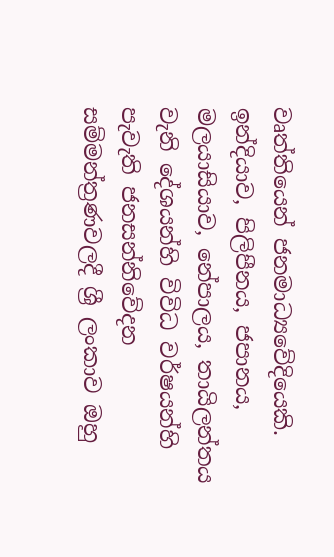වෘත්තියෙන් ජනමාධ්‍යවේදියෙකි. ඉන්දියාව, පිලිපීනය, ජපානය, මලයාසියාව, නේපාලය, තායිලන්තය වැනි දේශයන්හි විවිධ වර්ෂයන්හි පැවැති ජනසන්නිවේදන සම්මන්ත්‍රණවලදී ශ්‍රී ලංකාව ඔහු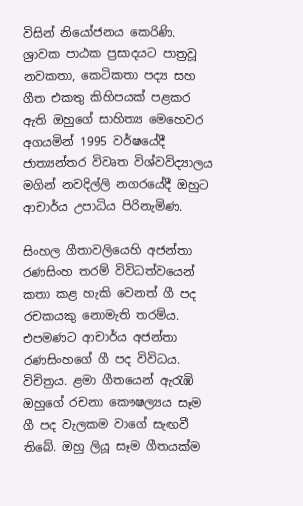විසින් නියෝජනය කෙරිණි. ශ්‍රාවක පාඨක ප්‍රසාදයට පාත්‍රවූ නවකතා, කෙටිකතා පද්‍ය සහ ගීත එකතු කිහිපයක් පළකර ඇති ඔහුගේ සාහිත්‍ය මෙහෙවර අගයමින් 1995 වර්ෂයේදී ජාත්‍යන්තර විවෘත විශ්වවිද්‍යාලය මගින් නවදිල්ලි නගරයේදී ඔහුට ආචාර්ය උපාධිය පිරිනැමිණ.

සිංහල ගීතාවලියෙහි අජන්තා රණසිංහ තරම් විවිධත්වයෙන් කතා කළ හැකි වෙනත් ගී පද රචකයකු නොමැති තරම්ය. එපමණට ආචාර්ය අජන්තා රණසිංහගේ ගී පද විවිධය. විචිත්‍රය. ළමා ගීතයෙන් ඇරැඹි ඔහුගේ රචනා කෞෂල්‍යය සෑම ගී පද වැලකම වාගේ සැඟවී තිබේ. ඔහු ලියූ සෑම ගීතයක්ම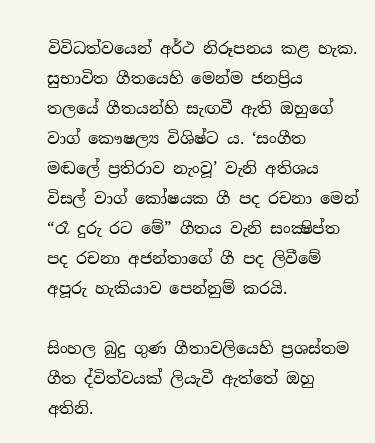විවිධත්වයෙන් අර්ථ නිරූපනය කළ හැක. සුභාවිත ගීතයෙහි මෙන්ම ජනප්‍රිය තලයේ ගීතයන්හි සැඟවී ඇති ඔහුගේ වාග් කෞෂල්‍ය විශිෂ්ට ය. ‘සංගීත මඬලේ ප්‍රතිරාව නැංවූ’ වැනි අතිශය විසල් වාග් කෝෂයක ගී පද රචනා මෙන් “රෑ දුරු රට මේ” ගීතය වැනි සංක්‍ෂිප්ත පද රචනා අජන්තාගේ ගී පද ලිවීමේ අපූරු හැකියාව පෙන්නුම් කරයි.

සිංහල බුදු ගුණ ගීතාවලියෙහි ප්‍රශස්තම ගීත ද්විත්වයක් ලියැවී ඇත්තේ ඔහු අතිනි.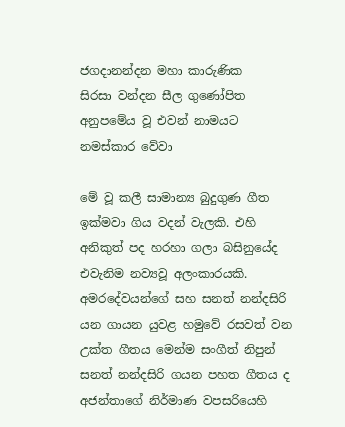ජගදානන්දන මහා කාරුණික
සිරසා වන්දන සීල ගුණෝපිත
අනුපමේය වූ එවන් නාමයට
නමස්කාර වේවා

මේ වූ කලී සාමාන්‍ය බුදුගුණ ගීත ඉක්මවා ගිය වදන් වැලකි. එහි අනිකුත් පද හරහා ගලා බසිනුයේද එවැනිම නව්‍යවූ අලංකාරයකි. අමරදේවයන්ගේ සහ සනත් නන්දසිරි යන ගායන යුවළ හමුවේ රසවත් වන උක්ත ගීතය මෙන්ම සංගීත් නිපුන් සනත් නන්දසිරි ගයන පහත ගීතය ද අජන්තාගේ නිර්මාණ වපසරියෙහි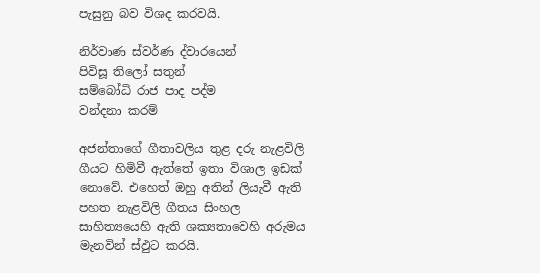පැසුනු බව විශද කරවයි.

නිර්වාණ ස්වර්ණ ද්වාරයෙන්
පිවිසූ තිලෝ සතුන්
සම්බෝධි රාජ පාද පද්ම
වන්දනා කරම්

අජන්තාගේ ගීතාවලිය තුළ දරු නැළවිලි ගීයට හිමිවී ඇත්තේ ඉතා විශාල ඉඩක් නොවේ. එහෙත් ඔහු අතින් ලියැවී ඇති පහත නැළවිලි ගීතය සිංහල සාහිත්‍යයෙහි ඇති ශක්‍යතාවෙහි අරුමය මැනවින් ස්ඵුට කරයි.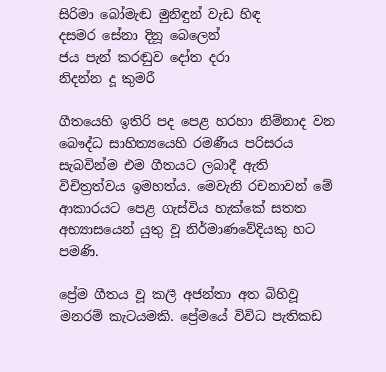සිරිමා බෝමැඬ මුනිඳුන් වැඩ හිඳ
දසමර සේනා දිනූ බෙලෙන්
ජය පැන් කරඬුව දෝත දරා
නිදන්න දූ කුමරී

ගීතයෙහි ඉතිරි පද පෙළ හරහා නිම්නාද වන බෞද්ධ සාහිත්‍යයෙහි රමණීය පරිසරය සැබවින්ම එම ගීතයට ලබාදී ඇති විචිත්‍රත්වය ඉමහත්ය. මෙවැනි රචනාවන් මේ ආකාරයට පෙළ ගැස්විය හැක්කේ සතත අභ්‍යාසයෙන් යුතු වූ නිර්මාණවේදියකු හට පමණි.

ප්‍රේම ගීතය වූ කලී අජන්තා අත බිහිවූ මනරම් කැටයමකි. ප්‍රේමයේ විවිධ පැතිකඩ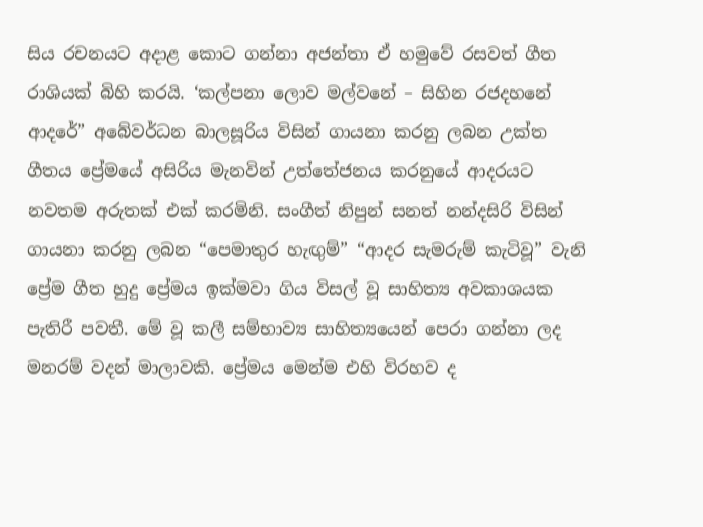සිය රචනයට අදාළ කොට ගන්නා අජන්තා ඒ හමුවේ රසවත් ගීත රාශියක් බිහි කරයි. ‘කල්පනා ලොව මල්වනේ – සිහින රජදහනේ ආදරේ” අබේවර්ධන බාලසූරිය විසින් ගායනා කරනු ලබන උක්ත ගීතය ප්‍රේමයේ අසිරිය මැනවින් උත්තේජනය කරනුයේ ආදරයට නවතම අරුතක් එක් කරමිනි. සංගීත් නිපුන් සනත් නන්දසිරි විසින් ගායනා කරනු ලබන “පෙමාතුර හැඟුම්” “ආදර සැමරුම් කැටිවූ” වැනි ප්‍රේම ගීත හුදු ප්‍රේමය ඉක්මවා ගිය විසල් වූ සාහිත්‍ය අවකාශයක පැතිරී පවතී. මේ වූ කලී සම්භාව්‍ය සාහිත්‍යයෙන් පෙරා ගන්නා ලද මනරම් වදන් මාලාවකි. ප්‍රේමය මෙන්ම එහි විරහව ද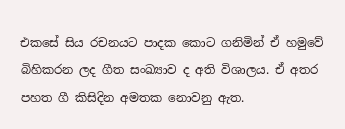එකසේ සිය රචනයට පාදක කොට ගනිමින් ඒ හමුවේ බිහිකරන ලද ගීත සංඛ්‍යාව ද අති විශාලය. ඒ අතර පහත ගී කිසිදින අමතක නොවනු ඇත.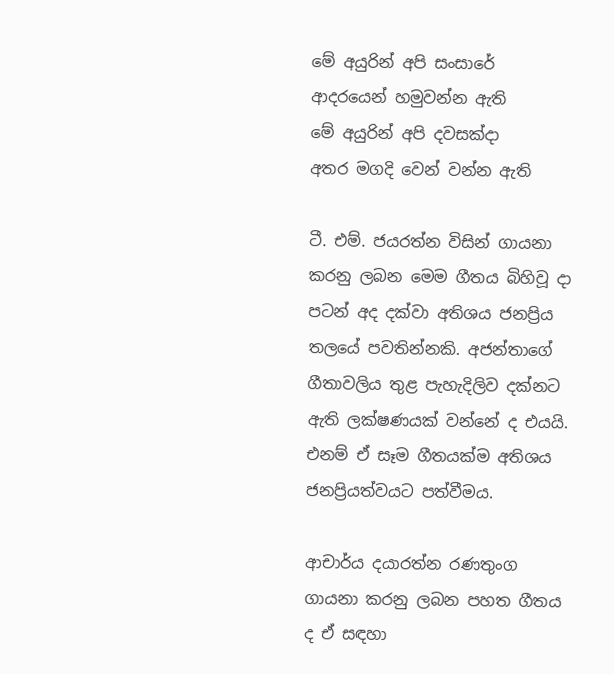මේ අයුරින් අපි සංසාරේ
ආදරයෙන් හමුවන්න ඇති
මේ අයුරින් අපි දවසක්දා
අතර මගදි වෙන් වන්න ඇති

ටී. එම්. ජයරත්න විසින් ගායනා කරනු ලබන මෙම ගීතය බිහිවූ දා පටන් අද දක්වා අතිශය ජනප්‍රිය තලයේ පවතින්නකි. අජන්තාගේ ගීතාවලිය තුළ පැහැදිලිව දක්නට ඇති ලක්ෂණයක් වන්නේ ද එයයි. එනම් ඒ සෑම ගීතයක්ම අතිශය ජනප්‍රියත්වයට පත්වීමය.

ආචාර්ය දයාරත්න රණතුංග ගායනා කරනු ලබන පහත ගීතය ද ඒ සඳහා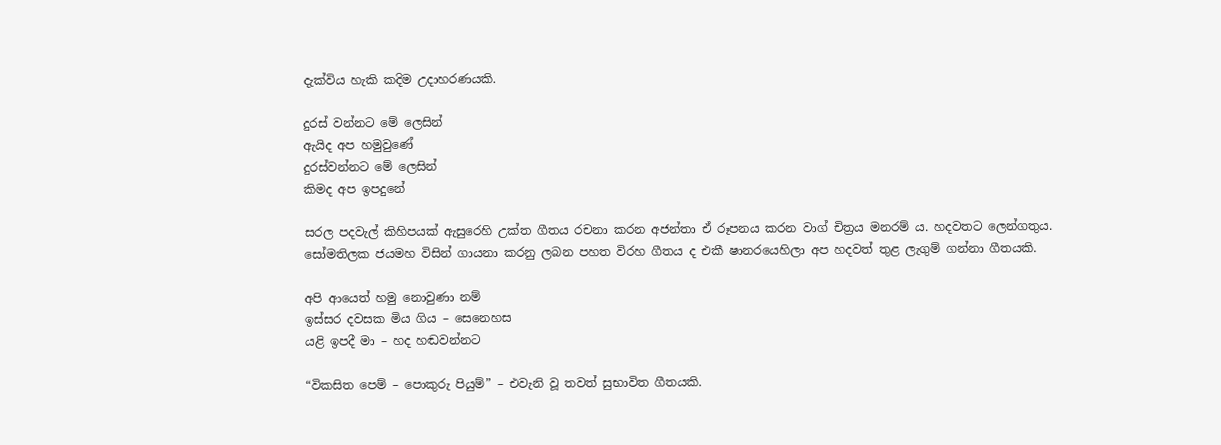දැක්විය හැකි කදිම උදාහරණයකි.

දුරස් වන්නට මේ ලෙසින්
ඇයිද අප හමුවුණේ
දුරස්වන්නට මේ ලෙසින්
කිමද අප ඉපදුනේ

සරල පදවැල් කිහිපයක් ඇසුරෙහි උක්ත ගීතය රචනා කරන අජන්තා ඒ රූපනය කරන වාග් චිත්‍රය මනරම් ය. හදවතට ලෙන්ගතුය. සෝමතිලක ජයමහ විසින් ගායනා කරනු ලබන පහත විරහ ගීතය ද එකී ෂානරයෙහිලා අප හදවත් තුළ ලැගුම් ගන්නා ගීතයකි.

අපි ආයෙත් හමු නොවුණා නම්
ඉස්සර දවසක මිය ගිය – සෙනෙහස
යළි ඉපදී මා – හද හඬවන්නට

“විකසිත පෙම් – පොකුරු පියුම්” – එවැනි වූ තවත් සුභාවිත ගීතයකි.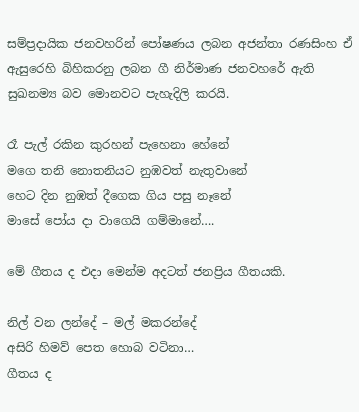සම්ප්‍රදායික ජනවහරින් පෝෂණය ලබන අජන්තා රණසිංහ ඒ ඇසුරෙහි බිහිකරනු ලබන ගී නිර්මාණ ජනවහරේ ඇති සුඛනම්‍ය බව මොනවට පැහැදිලි කරයි.

රෑ පැල් රකින කුරහන් පැහෙනා හේනේ
මගෙ තනි නොතනියට නුඹවත් නැතුවානේ
හෙට දින නුඹත් දීගෙක ගිය පසු නෑනේ
මාසේ පෝය දා වාගෙයි ගම්මානේ….

මේ ගීතය ද එදා මෙන්ම අදටත් ජනප්‍රිය ගීතයකි.

නිල් වන ලන්දේ – මල් මකරන්දේ
අසිරි හිමව් පෙත හොබ වටිනා…
ගීතය ද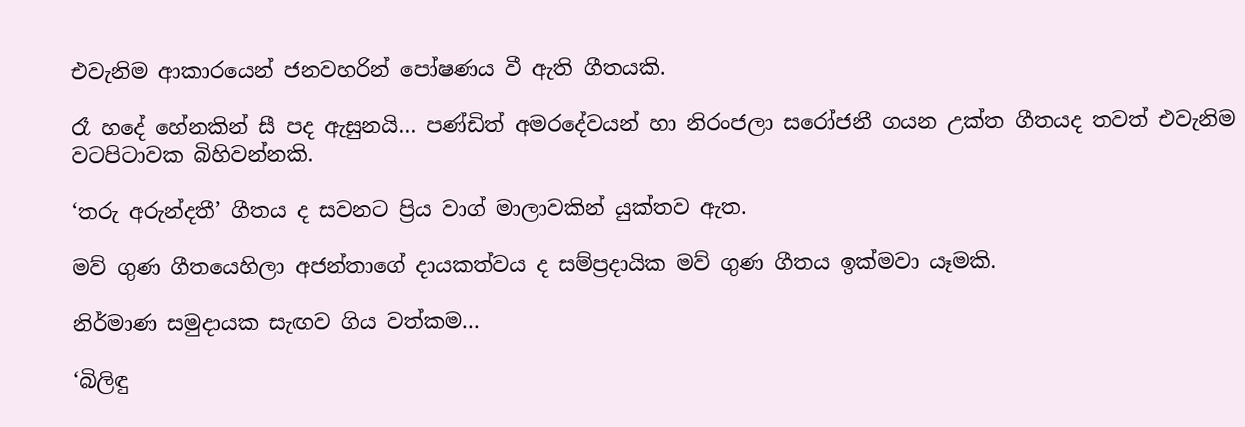එවැනිම ආකාරයෙන් ජනවහරින් පෝෂණය වී ඇති ගීතයකි.

රෑ හදේ හේනකින් සී පද ඇසුනයි… පණ්ඩිත් අමරදේවයන් හා නිරංජලා සරෝජනී ගයන උක්ත ගීතයද තවත් එවැනිම වටපිටාවක බිහිවන්නකි.

‘තරු අරුන්දතී’ ගීතය ද සවනට ප්‍රිය වාග් මාලාවකින් යුක්තව ඇත.

මව් ගුණ ගීතයෙහිලා අජන්තාගේ දායකත්වය ද සම්ප්‍රදායික මව් ගුණ ගීතය ඉක්මවා යෑමකි.

නිර්මාණ සමුදායක සැඟව ගිය වත්කම…

‘බිලිඳු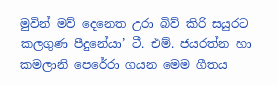මුවින් මව් දෙනෙත උරා බිව් කිරි සයුරට කලගුණ පීදුනේයා’ ටී. එම්. ජයරත්න හා කමලානි පෙරේරා ගයන මෙම ගීතය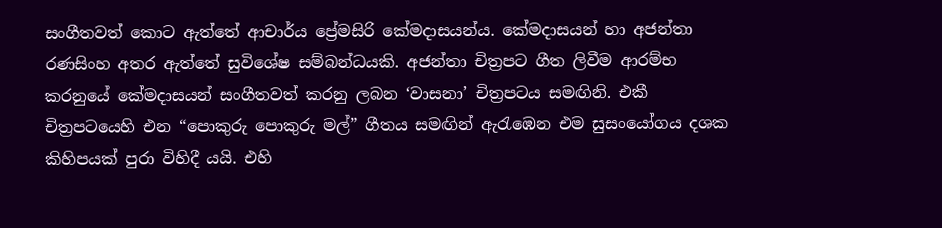සංගීතවත් කොට ඇත්තේ ආචාර්ය ප්‍රේමසිරි කේමදාසයන්ය. කේමදාසයන් හා අජන්තා රණසිංහ අතර ඇත්තේ සුවිශේෂ සම්බන්ධයකි. අජන්තා චිත්‍රපට ගීත ලිවීම ආරම්භ කරනුයේ කේමදාසයන් සංගීතවත් කරනු ලබන ‘වාසනා’ චිත්‍රපටය සමඟිනි. එකී චිත්‍රපටයෙහි එන “පොකුරු පොකුරු මල්” ගීතය සමඟින් ඇරැඹෙන එම සුසංයෝගය දශක කිහිපයක් පුරා විහිදී යයි. එහි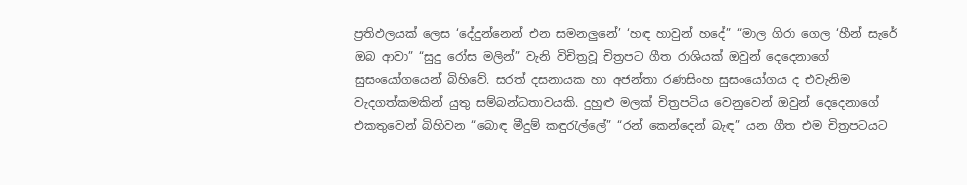ප්‍රතිඵලයක් ලෙස ‘දේදුන්නෙන් එන සමනලුනේ’ ‘හඳ හාවුන් හදේ” “මාල ගිරා ගෙල ‘හීන් සැරේ ඔබ ආවා” “සුදු රෝස මලින්” වැනි විචිත්‍රවූ චිත්‍රපට ගීත රාශියක් ඔවුන් දෙදෙනාගේ සුසංයෝගයෙන් බිහිවේ. සරත් දසනායක හා අජන්තා රණසිංහ සුසංයෝගය ද එවැනිම වැදගත්කමකින් යුතු සම්බන්ධතාවයකි. දුහුළු මලක් චිත්‍රපටිය වෙනුවෙන් ඔවුන් දෙදෙනාගේ එකතුවෙන් බිහිවන “බොඳ මීදුම් කඳුරැල්ලේ” “රන් කෙන්දෙන් බැඳ” යන ගීත එම චිත්‍රපටයට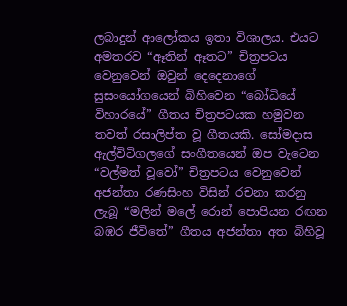ලබාදුන් ආලෝකය ඉතා විශාලය. එයට අමතරව “ඈතින් ඈතට” චිත්‍රපටය වෙනුවෙන් ඔවුන් දෙදෙනාගේ සුසංයෝගයෙන් බිහිවෙන “බෝධියේ විහාරයේ” ගීතය චිත්‍රපටයක හමුවන තවත් රසාලිප්ත වූ ගීතයකි. සෝමදාස ඇල්විටිගලගේ සංගීතයෙන් ඔප වැටෙන “වල්මත් වූවෝ” චිත්‍රපටය වෙනුවෙන් අජන්තා රණසිංහ විසින් රචනා කරනු ලැබූ “මලින් මලේ රොන් පොපියන රඟන බඹර ජීවිතේ” ගීතය අජන්තා අත බිහිවූ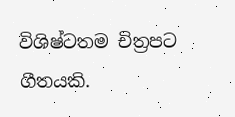විශිෂ්ටතම චිත්‍රපට ගීතයකි.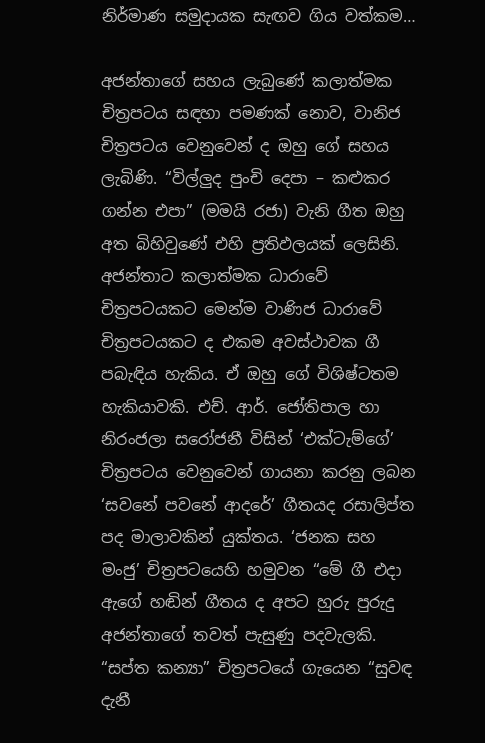නිර්මාණ සමුදායක සැඟව ගිය වත්කම…

අජන්තාගේ සහය ලැබුණේ කලාත්මක චිත්‍රපටය සඳහා පමණක් නොව, වානිජ චිත්‍රපටය වෙනුවෙන් ද ඔහු ගේ සහය ලැබිණි. “විල්ලුද පුංචි දෙපා – කළුකර ගන්න එපා” (මමයි රජා) වැනි ගීත ඔහු අත බිහිවුණේ එහි ප්‍රතිඵලයක් ලෙසිනි. අජන්තාට කලාත්මක ධාරාවේ චිත්‍රපටයකට මෙන්ම වාණිජ ධාරාවේ චිත්‍රපටයකට ද එකම අවස්ථාවක ගී පබැඳිය හැකිය. ඒ ඔහු ගේ විශිෂ්ටතම හැකියාවකි. එච්. ආර්. ජෝතිපාල හා නිරංජලා සරෝජනී විසින් ‘එක්ටැම්ගේ’ චිත්‍රපටය වෙනුවෙන් ගායනා කරනු ලබන ‘සවනේ පවනේ ආදරේ’ ගීතයද රසාලිප්ත පද මාලාවකින් යුක්තය. ‘ජනක සහ මංජු’ චිත්‍රපටයෙහි හමුවන “මේ ගී එදා ඇගේ හඬින් ගීතය ද අපට හුරු පුරුදු අජන්තාගේ තවත් පැසුණු පදවැලකි. “සප්ත කන්‍යා” චිත්‍රපටයේ ගැයෙන “සුවඳ දැනී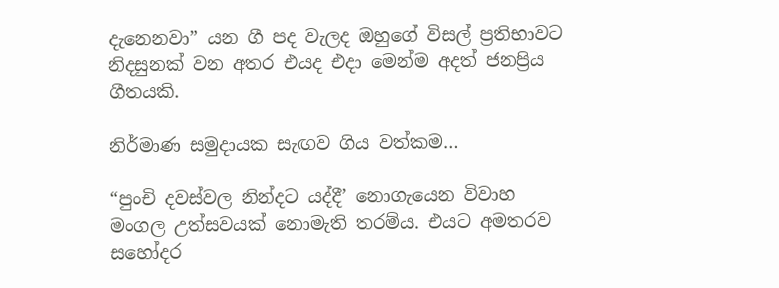දැනෙනවා” යන ගී පද වැලද ඔහුගේ විසල් ප්‍රතිභාවට නිදසුනක් වන අතර එයද එදා මෙන්ම අදත් ජනප්‍රිය ගීතයකි.

නිර්මාණ සමුදායක සැඟව ගිය වත්කම…

“පුංචි දවස්වල නින්දට යද්දී’ නොගැයෙන විවාහ මංගල උත්සවයක් නොමැති තරම්ය. එයට අමතරව සහෝදර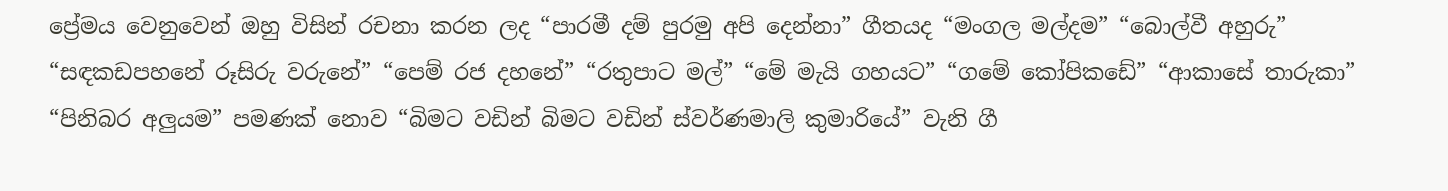ප්‍රේමය වෙනුවෙන් ඔහු විසින් රචනා කරන ලද “පාරමී දම් පුරමු අපි දෙන්නා” ගීතයද “මංගල මල්දම” “බොල්වී අහුරු” “සඳකඩපහනේ රූසිරු වරුනේ” “පෙම් රජ දහනේ” “රතුපාට මල්” “මේ මැයි ගහයට” “ගමේ කෝපිකඩේ” “ආකාසේ තාරුකා” “පිනිබර අලුයම” පමණක් නොව “බිමට වඩින් බිමට වඩින් ස්වර්ණමාලි කුමාරියේ” වැනි ගී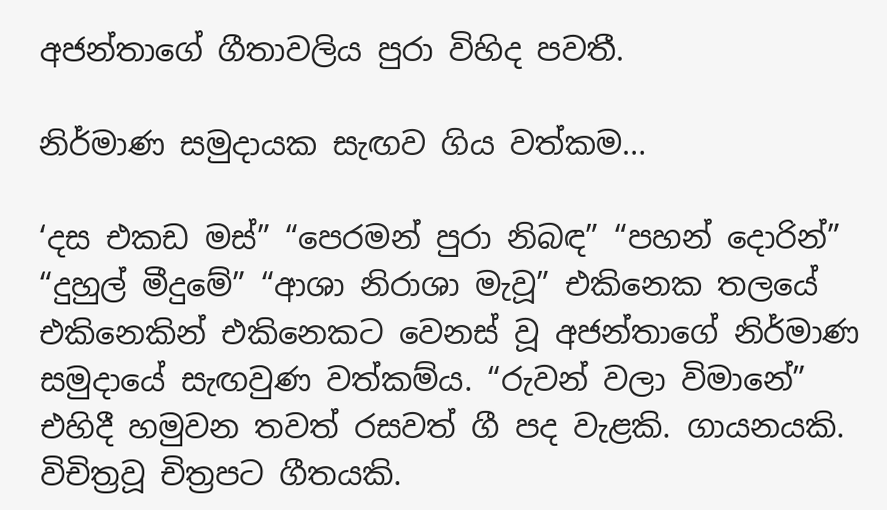අජන්තාගේ ගීතාවලිය පුරා විහිද පවතී.

නිර්මාණ සමුදායක සැඟව ගිය වත්කම…

‘දස එකඩ මස්” “පෙරමන් පුරා නිබඳ” “පහන් දොරින්” “දුහුල් මීදුමේ” “ආශා නිරාශා මැවූ” එකිනෙක තලයේ එකිනෙකින් එකිනෙකට වෙනස් වූ අජන්තාගේ නිර්මාණ සමුදායේ සැඟවුණ වත්කම්ය. “රුවන් වලා විමානේ” එහිදී හමුවන තවත් රසවත් ගී පද වැළකි. ගායනයකි. විචිත්‍රවූ චිත්‍රපට ගීතයකි.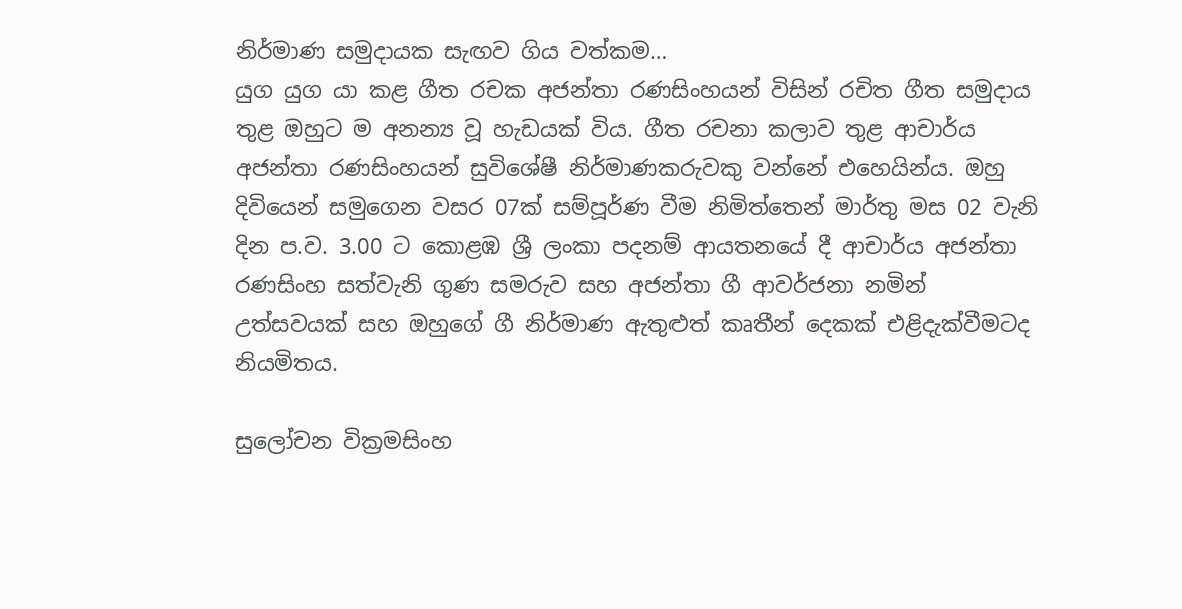නිර්මාණ සමුදායක සැඟව ගිය වත්කම…
යුග යුග යා කළ ගීත රචක අජන්තා රණසිංහයන් විසින් රචිත ගීත සමුදාය තුළ ඔහුට ම අනන්‍ය වූ හැඩයක් විය. ගීත රචනා කලාව තුළ ආචාර්ය අජන්තා රණසිංහයන් සුවිශේෂී නිර්මාණකරුවකු වන්නේ එහෙයින්ය. ඔහු දිවියෙන් සමුගෙන වසර 07ක් සම්පූර්ණ වීම නිමිත්තෙන් මාර්තු මස 02 වැනි දින ප.ව. 3.00 ට කොළඹ ශ්‍රී ලංකා පදනම් ආයතනයේ දී ආචාර්ය අජන්තා රණසිංහ සත්වැනි ගුණ සමරුව සහ අජන්තා ගී ආවර්ජනා නමින් උත්සවයක් සහ ඔහුගේ ගී නිර්මාණ ඇතුළුත් කෘතීන් දෙකක් එළිදැක්වීමටද නියමිතය.

සුලෝචන වික්‍රමසිංහ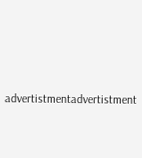advertistmentadvertistment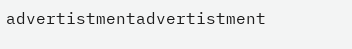advertistmentadvertistment